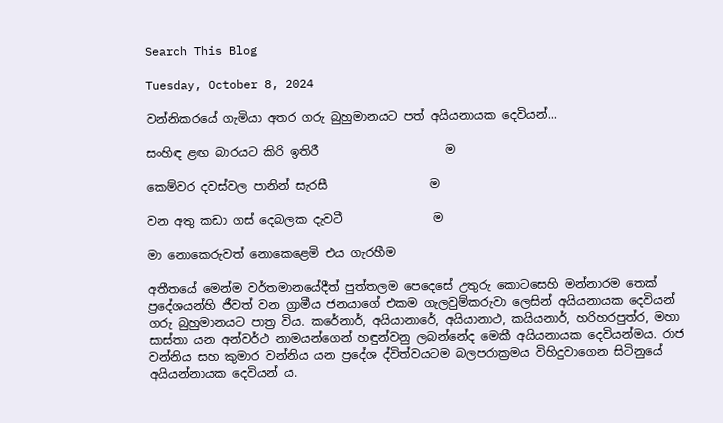Search This Blog

Tuesday, October 8, 2024

වන්නිකරයේ ගැමියා අතර ගරු බුහුමානයට පත් අයියනායක දෙවියන්...

සංහිඳ ළඟ බාරයට කිරි ඉතිරී                     ම

කෙම්වර දවස්වල පානින් සැරසී                 ම

වන අතු කඩා ගස් දෙබලක දැවටී               ම

මා නොකෙරුවත් නොකෙළෙමි එය ගැරහීම

අතීතයේ මෙන්ම වර්තමානයේදීත් පුත්තලම පෙදෙසේ උතුරු කොටසෙහි මන්නාරම තෙක් ප්‍රදේශයන්හි ජීවත් වන ග්‍රාමීය ජනයාගේ එකම ගැලවුම්කරුවා ලෙසින් අයියනායක දෙවියන් ගරු බුහුමානයට පාත්‍ර විය. කරේනාර්, අයියානාරේ, අයියානාථ, කයියනාර්, හරිහරපුත්ර, මහා සාස්තා යන අන්වර්ථ නාමයන්ගෙන් හඳුන්වනු ලබන්නේද මෙකී අයියනායක දෙවියන්මය. රාජ වන්නිය සහ කුමාර වන්නිය යන ප්‍රදේශ ද්විත්වයටම බලපරාක්‍රමය විහිදුවාගෙන සිටිනුයේ අයියන්නායක දෙවියන්‍ ය.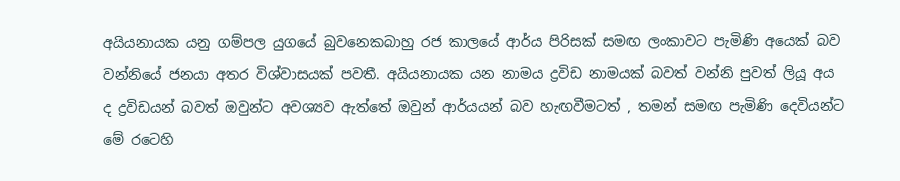අයියනායක යනු ගම්පල යුගයේ බුවනෙකබාහු රජ කාලයේ ආර්ය පිරිසක් සමඟ ලංකාවට පැමිණි අයෙක් බව වන්නියේ ජනයා අතර විශ්වාසයක් පවතී. අයියනායක යන නාමය ද්‍රවිඩ නාමයක් බවත් වන්නි පුවත් ලියූ අය ද ද්‍රවිඩයන් බවත් ඔවුන්ට අවශ්‍යව ඇත්තේ ඔවුන් ආර්යයන් බව හැඟවීමටත් , තමන් සමඟ පැමිණි දෙවියන්ට මේ රටෙහි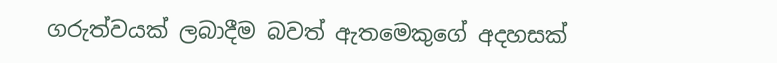ගරුත්වයක් ලබාදීම බවත් ඇතමෙකුගේ අදහසක්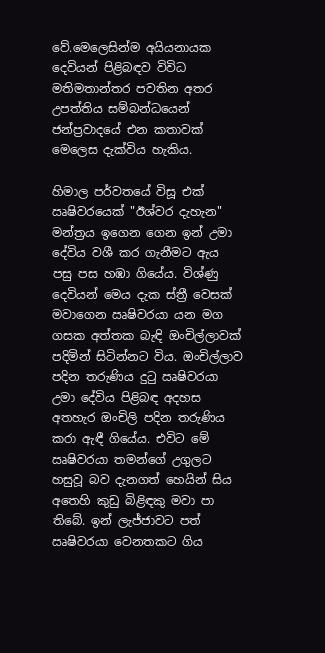වේ.මෙලෙසින්ම අයියනායක දෙවියන් පිළිබඳව විවිධ මතිමතාන්තර පවතින අතර උපත්තිය සම්බන්ධයෙන් ජන්ප්‍රවාදයේ එන කතාවක් මෙලෙස දැක්විය හැකිය.

හිමාල පර්වතයේ විසූ එක් ඍෂිවරයෙක් "ඊශ්වර දැහැන" මන්ත්‍රය ඉගෙන ගෙන ඉන් උමා දේවිය වශී කර ගැනීමට ඇය පසු පස හඹා ගියේය. විශ්ණු දෙවියන් මෙය දැක ස්ත්‍රී වෙසක් මවාගෙන ඍෂිවරයා යන මග ගසක අත්තක බැඳි ඔංචිල්ලාවක් පදිමින් සිටින්නට විය. ඔංචිල්ලාව පදින තරුණිය දුටු ඍෂිවරයා උමා දේවිය පිළිබඳ අදහස  අතහැර ඔංචිලි පදින තරුණිය කරා ඇඳී ගියේය. එවිට මේ ඍෂිවරයා තමන්ගේ උගුලට හසුවූ බව දැනගත් හෙයින් සිය අතෙහි කුඩු බිළිඳකු මවා පා තිබේ. ඉන් ලැජ්ජාවට පත් ඍෂිවරයා වෙනතකට ගිය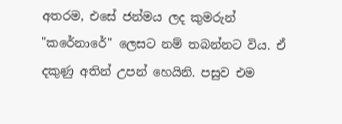අතරම, එසේ ජන්මය ලද කුමරුන් "කරේනාරේ" ලෙසට නම් තබන්නට විය. ඒ දකුණු අතින් උපන් හෙයිනි. පසුව එම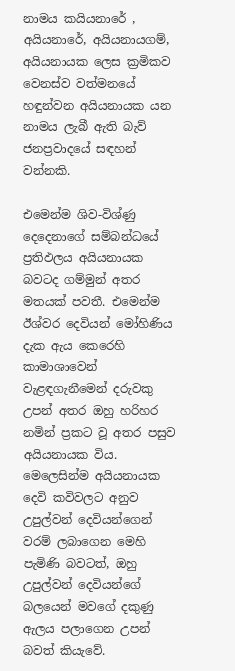නාමය කයියනාරේ , අයියනාරේ, අයියනායගම්, අයියනායක ලෙස ක්‍රමිකව වෙනස්ව වත්මනයේ හඳුන්වන අයියනායක යන නාමය ලැබී ඇති බැව් ජනප්‍රවාදයේ සඳහන් වන්නකි.

එමෙන්ම ශිව-විශ්ණු දෙදෙනාගේ සම්බන්ධයේ ප්‍රතිඵලය අයියනායක බවටද ගම්මුන් අතර මතයක් පවතී. එමෙන්ම ඊශ්වර දෙවියන් මෝහිණිය දැක ඇය කෙරෙහි කාමාශාවෙන් වැළඳගැනීමෙන් දරුවකු උපන් අතර ඔහු හරිහර නමින් ප්‍රකට වූ අතර පසුව අයියනායක විය. මෙලෙසින්ම අයියනායක දෙවි කවිවලට අනුව උපුල්වන් දෙවියන්ගෙන් වරම් ලබාගෙන මෙහි පැමිණි බවටත්, ඔහු උපුල්වන් දෙවියන්ගේ බලයෙන් මවගේ දකුණු ඇලය පලාගෙන උපන් බවත් කියැවේ.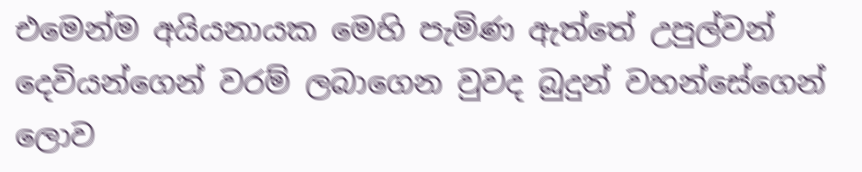එමෙන්ම අයියනායක මෙහි පැමිණ ඇත්තේ උපුල්වන් දෙවියන්ගෙන් වරම් ලබාගෙන වුවද බුදුන් වහන්සේගෙන් ලොව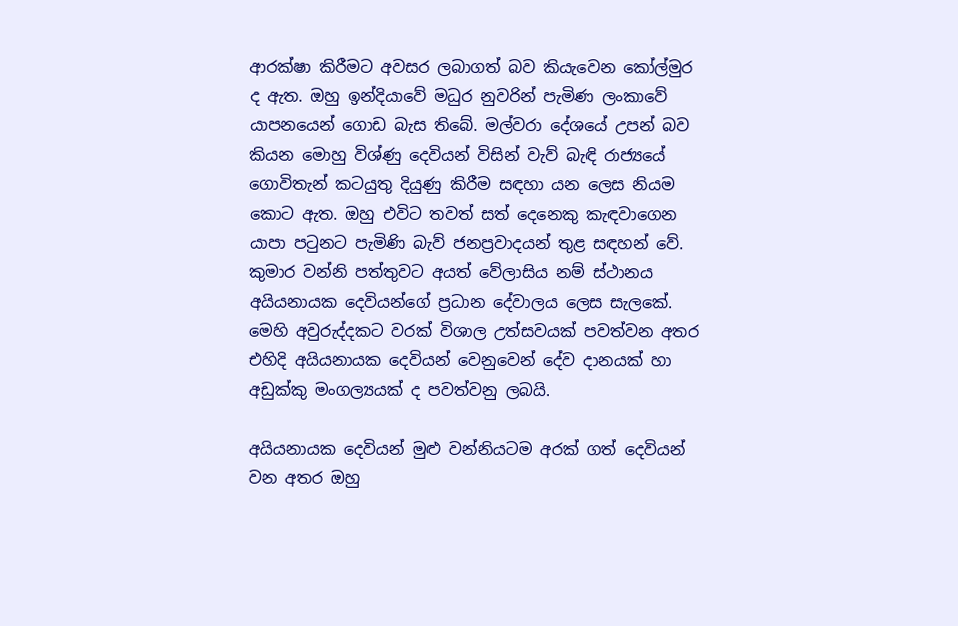ආරක්ෂා කිරීමට අවසර ලබාගත් බව කියැවෙන කෝල්මුර ද ඇත. ඔහු ඉන්දියාවේ මධුර නුවරින් පැමිණ ලංකාවේ යාපනයෙන් ගොඩ බැස තිබේ. මල්වරා දේශයේ උපන් බව කියන මොහු විශ්ණු දෙවියන් විසින් වැව් බැඳි රාජ්‍යයේ ගොවිතැන් කටයුතු දියුණු කිරීම සඳහා යන ලෙස නියම කොට ඇත. ඔහු එවිට තවත් සත් දෙනෙකු කැඳවාගෙන යාපා පටුනට පැමිණි බැව් ජනප්‍රවාදයන් තුළ සඳහන් වේ. කුමාර වන්නි පත්තුවට අයත් වේලාසිය නම් ස්ථානය අයියනායක දෙවියන්ගේ ප්‍රධාන දේවාලය ලෙස සැලකේ. මෙහි අවුරුද්දකට වරක් විශාල උත්සවයක් පවත්වන අතර එහිදි අයියනායක දෙවියන් වෙනුවෙන් දේව දානයක් හා අඩුක්කු මංගල්‍යයක් ද පවත්වනු ලබයි.

අයියනායක දෙවියන් මුළු වන්නියටම අරක් ගත් දෙවියන් වන අතර ඔහු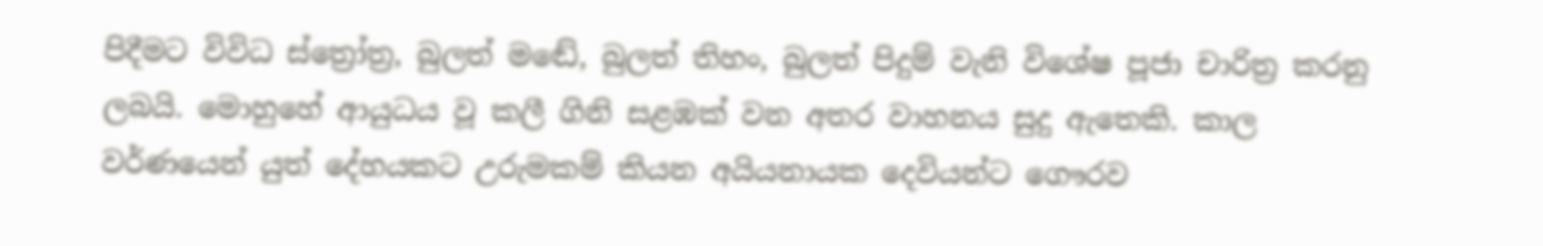පිදීමට විවිධ ස්ත්‍රෝත්‍ර, බුලත් මඬේ, බුලත් තිහං, බුලත් පිදුම් වැනි විශේෂ පූජා චාරිත්‍ර කරනු ලබයි. මොහුහේ ආයුධය වූ කලී ගිනි සළඹක් වන අතර වාහනය සුදු ඇතෙකි. කාල වර්ණයෙන් යුත් දේහයකට උරුමකම් කියන අයියනායක දෙවියන්ට ගෞරව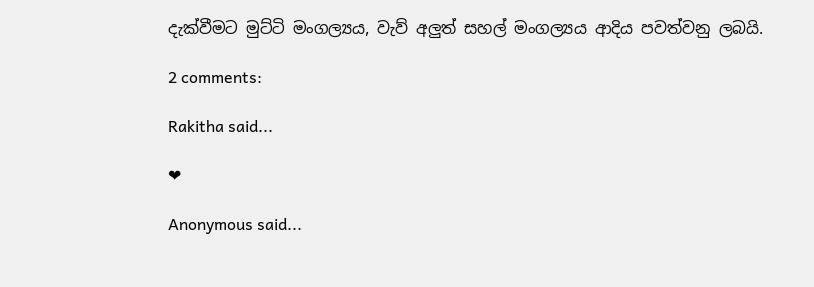දැක්වීමට මුට්ටි මංගල්‍යය, වැව් අලුත් සහල් මංගල්‍යය ආදිය පවත්වනු ලබයි.

2 comments:

Rakitha said...

❤

Anonymous said...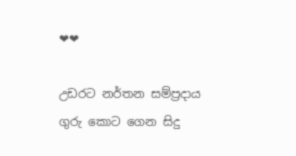❤❤

උඩරට නර්තන සම්ප්‍රදාය ගුරු කොට ගෙන සිදු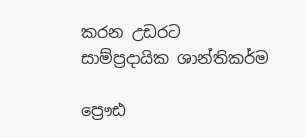කරන උඩරට සාම්ප්‍රදායික ශාන්තිකර්ම

ප්‍රෞඪ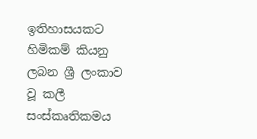ඉතිහාසයකට හිමිකම් කියනු ලබන ශ්‍රී ලංකාව වූ කලී සංස්කෘතිකමය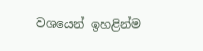වශයෙන් ඉහළින්ම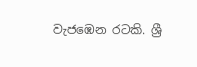වැජඹෙන රටකි. ශ්‍රී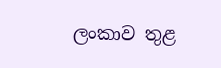ලංකාව තුළ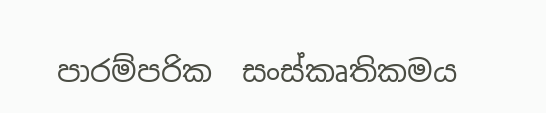පාරම්පරික  සංස්කෘතිකමය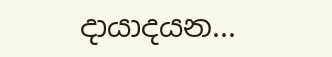දායාදයන...